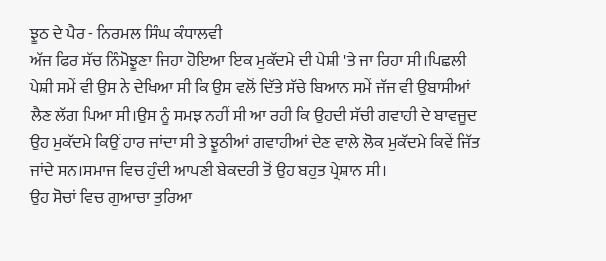ਝੂਠ ਦੇ ਪੈਰ - ਨਿਰਮਲ ਸਿੰਘ ਕੰਧਾਲਵੀ
ਅੱਜ ਫਿਰ ਸੱਚ ਨਿੰਮੋਝੂਣਾ ਜਿਹਾ ਹੋਇਆ ਇਕ ਮੁਕੱਦਮੇ ਦੀ ਪੇਸ਼ੀ 'ਤੇ ਜਾ ਰਿਹਾ ਸੀ।ਪਿਛਲੀ ਪੇਸ਼ੀ ਸਮੇਂ ਵੀ ਉਸ ਨੇ ਦੇਖਿਆ ਸੀ ਕਿ ਉਸ ਵਲੋਂ ਦਿੱਤੇ ਸੱਚੇ ਬਿਆਨ ਸਮੇਂ ਜੱਜ ਵੀ ਉਬਾਸੀਆਂ ਲੈਣ ਲੱਗ ਪਿਆ ਸੀ।ਉਸ ਨੂੰ ਸਮਝ ਨਹੀਂ ਸੀ ਆ ਰਹੀ ਕਿ ਉਹਦੀ ਸੱਚੀ ਗਵਾਹੀ ਦੇ ਬਾਵਜੂਦ ਉਹ ਮੁਕੱਦਮੇ ਕਿਉਂ ਹਾਰ ਜਾਂਦਾ ਸੀ ਤੇ ਝੂਠੀਆਂ ਗਵਾਹੀਆਂ ਦੇਣ ਵਾਲੇ ਲੋਕ ਮੁਕੱਦਮੇ ਕਿਵੇਂ ਜਿੱਤ ਜਾਂਦੇ ਸਨ।ਸਮਾਜ ਵਿਚ ਹੁੰਦੀ ਆਪਣੀ ਬੇਕਦਰੀ ਤੋਂ ਉਹ ਬਹੁਤ ਪ੍ਰੇਸ਼ਾਨ ਸੀ।
ਉਹ ਸੋਚਾਂ ਵਿਚ ਗੁਆਚਾ ਤੁਰਿਆ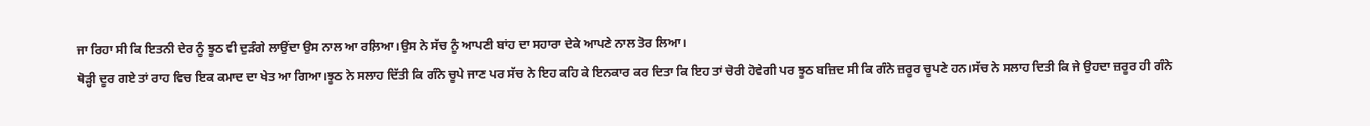ਜਾ ਰਿਹਾ ਸੀ ਕਿ ਇਤਨੀ ਦੇਰ ਨੂੰ ਝੂਠ ਵੀ ਦੁੜੰਗੇ ਲਾਉਂਦਾ ਉਸ ਨਾਲ ਆ ਰਲ਼ਿਆ।ਉਸ ਨੇ ਸੱਚ ਨੂੰ ਆਪਣੀ ਬਾਂਹ ਦਾ ਸਹਾਰਾ ਦੇਕੇ ਆਪਣੇ ਨਾਲ ਤੋਰ ਲਿਆ।
ਥੋੜ੍ਹੀ ਦੂਰ ਗਏ ਤਾਂ ਰਾਹ ਵਿਚ ਇਕ ਕਮਾਦ ਦਾ ਖੇਤ ਆ ਗਿਆ।ਝੂਠ ਨੇ ਸਲਾਹ ਦਿੱਤੀ ਕਿ ਗੰਨੇ ਚੂਪੇ ਜਾਣ ਪਰ ਸੱਚ ਨੇ ਇਹ ਕਹਿ ਕੇ ਇਨਕਾਰ ਕਰ ਦਿਤਾ ਕਿ ਇਹ ਤਾਂ ਚੋਰੀ ਹੋਵੇਗੀ ਪਰ ਝੂਠ ਬਜ਼ਿਦ ਸੀ ਕਿ ਗੰਨੇ ਜ਼ਰੂਰ ਚੂਪਣੇ ਹਨ।ਸੱਚ ਨੇ ਸਲਾਹ ਦਿਤੀ ਕਿ ਜੇ ਉਹਦਾ ਜ਼ਰੂਰ ਹੀ ਗੰਨੇ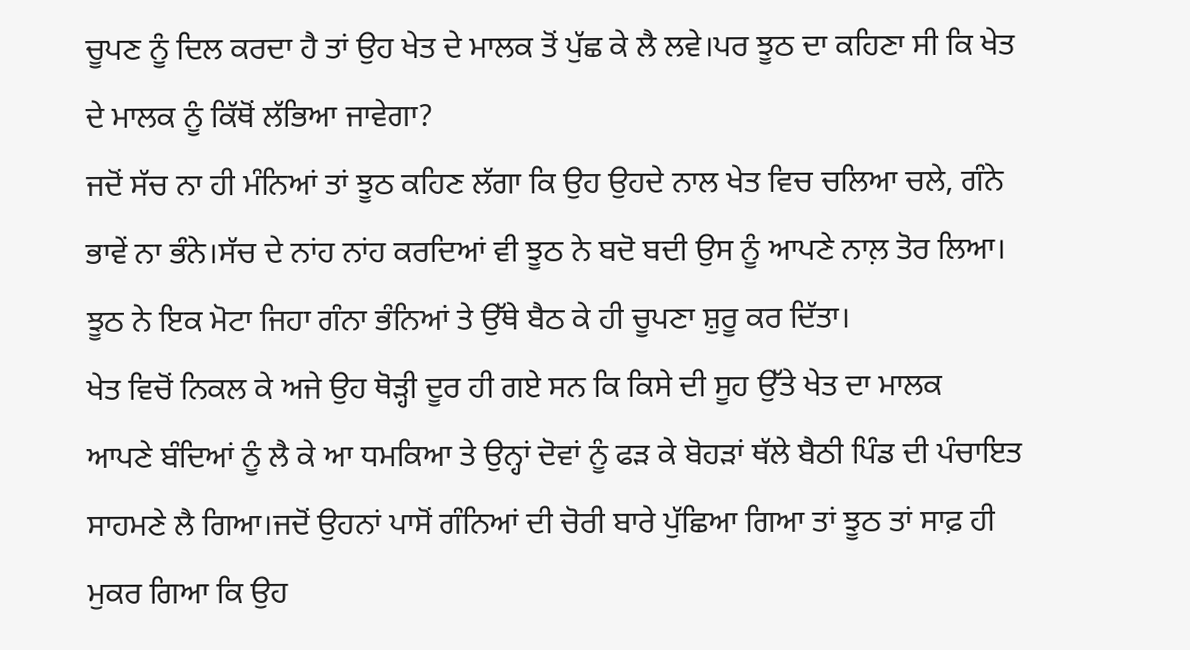ਚੂਪਣ ਨੂੰ ਦਿਲ ਕਰਦਾ ਹੈ ਤਾਂ ਉਹ ਖੇਤ ਦੇ ਮਾਲਕ ਤੋਂ ਪੁੱਛ ਕੇ ਲੈ ਲਵੇ।ਪਰ ਝੂਠ ਦਾ ਕਹਿਣਾ ਸੀ ਕਿ ਖੇਤ ਦੇ ਮਾਲਕ ਨੂੰ ਕਿੱਥੋਂ ਲੱਭਿਆ ਜਾਵੇਗਾ?
ਜਦੋਂ ਸੱਚ ਨਾ ਹੀ ਮੰਨਿਆਂ ਤਾਂ ਝੂਠ ਕਹਿਣ ਲੱਗਾ ਕਿ ਉਹ ਉਹਦੇ ਨਾਲ ਖੇਤ ਵਿਚ ਚਲਿਆ ਚਲੇ, ਗੰਨੇ ਭਾਵੇਂ ਨਾ ਭੰਨੇ।ਸੱਚ ਦੇ ਨਾਂਹ ਨਾਂਹ ਕਰਦਿਆਂ ਵੀ ਝੂਠ ਨੇ ਬਦੋ ਬਦੀ ਉਸ ਨੂੰ ਆਪਣੇ ਨਾਲ਼ ਤੋਰ ਲਿਆ।
ਝੂਠ ਨੇ ਇਕ ਮੋਟਾ ਜਿਹਾ ਗੰਨਾ ਭੰਨਿਆਂ ਤੇ ਉੱਥੇ ਬੈਠ ਕੇ ਹੀ ਚੂਪਣਾ ਸ਼ੁਰੂ ਕਰ ਦਿੱਤਾ।
ਖੇਤ ਵਿਚੋਂ ਨਿਕਲ ਕੇ ਅਜੇ ਉਹ ਥੋੜ੍ਹੀ ਦੂਰ ਹੀ ਗਏ ਸਨ ਕਿ ਕਿਸੇ ਦੀ ਸੂਹ ਉੱਤੇ ਖੇਤ ਦਾ ਮਾਲਕ
ਆਪਣੇ ਬੰਦਿਆਂ ਨੂੰ ਲੈ ਕੇ ਆ ਧਮਕਿਆ ਤੇ ਉਨ੍ਹਾਂ ਦੋਵਾਂ ਨੂੰ ਫੜ ਕੇ ਬੋਹੜਾਂ ਥੱਲੇ ਬੈਠੀ ਪਿੰਡ ਦੀ ਪੰਚਾਇਤ ਸਾਹਮਣੇ ਲੈ ਗਿਆ।ਜਦੋਂ ਉਹਨਾਂ ਪਾਸੋਂ ਗੰਨਿਆਂ ਦੀ ਚੋਰੀ ਬਾਰੇ ਪੁੱਛਿਆ ਗਿਆ ਤਾਂ ਝੂਠ ਤਾਂ ਸਾਫ਼ ਹੀ ਮੁਕਰ ਗਿਆ ਕਿ ਉਹ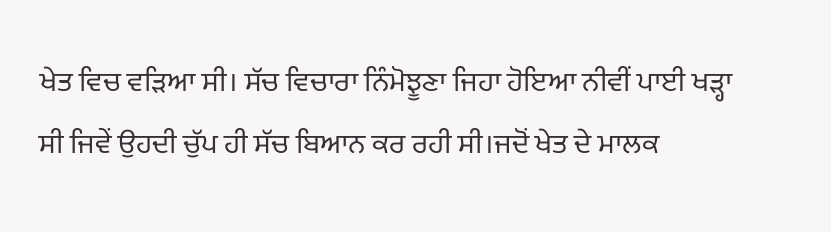ਖੇਤ ਵਿਚ ਵੜਿਆ ਸੀ। ਸੱਚ ਵਿਚਾਰਾ ਨਿੰਮੋਝੂਣਾ ਜਿਹਾ ਹੋਇਆ ਨੀਵੀਂ ਪਾਈ ਖੜ੍ਹਾ ਸੀ ਜਿਵੇਂ ਉਹਦੀ ਚੁੱਪ ਹੀ ਸੱਚ ਬਿਆਨ ਕਰ ਰਹੀ ਸੀ।ਜਦੋਂ ਖੇਤ ਦੇ ਮਾਲਕ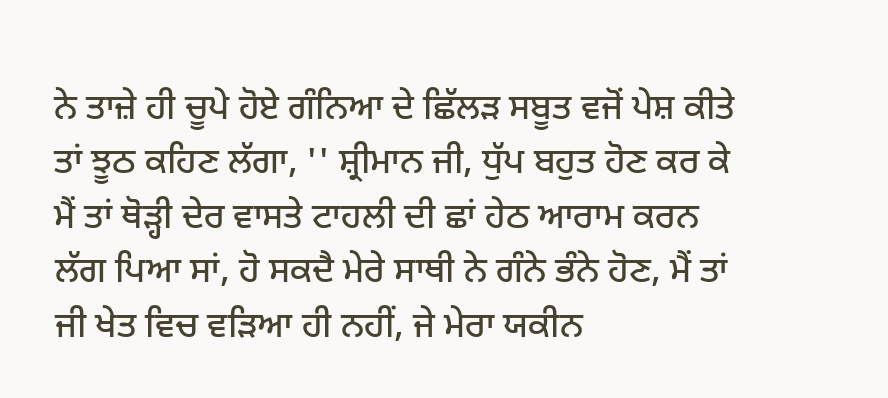ਨੇ ਤਾਜ਼ੇ ਹੀ ਚੂਪੇ ਹੋਏ ਗੰਨਿਆ ਦੇ ਛਿੱਲੜ ਸਬੂਤ ਵਜੋਂ ਪੇਸ਼ ਕੀਤੇ ਤਾਂ ਝੂਠ ਕਹਿਣ ਲੱਗਾ, '' ਸ਼੍ਰੀਮਾਨ ਜੀ, ਧੁੱਪ ਬਹੁਤ ਹੋਣ ਕਰ ਕੇ ਮੈਂ ਤਾਂ ਥੋੜ੍ਹੀ ਦੇਰ ਵਾਸਤੇ ਟਾਹਲੀ ਦੀ ਛਾਂ ਹੇਠ ਆਰਾਮ ਕਰਨ ਲੱਗ ਪਿਆ ਸਾਂ, ਹੋ ਸਕਦੈ ਮੇਰੇ ਸਾਥੀ ਨੇ ਗੰਨੇ ਭੰਨੇ ਹੋਣ, ਮੈਂ ਤਾਂ ਜੀ ਖੇਤ ਵਿਚ ਵੜਿਆ ਹੀ ਨਹੀਂ, ਜੇ ਮੇਰਾ ਯਕੀਨ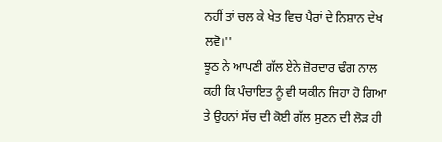ਨਹੀਂ ਤਾਂ ਚਲ ਕੇ ਖੇਤ ਵਿਚ ਪੈਰਾਂ ਦੇ ਨਿਸ਼ਾਨ ਦੇਖ ਲਵੋ।''
ਝੂਠ ਨੇ ਆਪਣੀ ਗੱਲ ਏਨੇ ਜ਼ੋਰਦਾਰ ਢੰਗ ਨਾਲ ਕਹੀ ਕਿ ਪੰਚਾਇਤ ਨੂੰ ਵੀ ਯਕੀਨ ਜਿਹਾ ਹੋ ਗਿਆ ਤੇ ਉਹਨਾਂ ਸੱਚ ਦੀ ਕੋਈ ਗੱਲ ਸੁਣਨ ਦੀ ਲੋੜ ਹੀ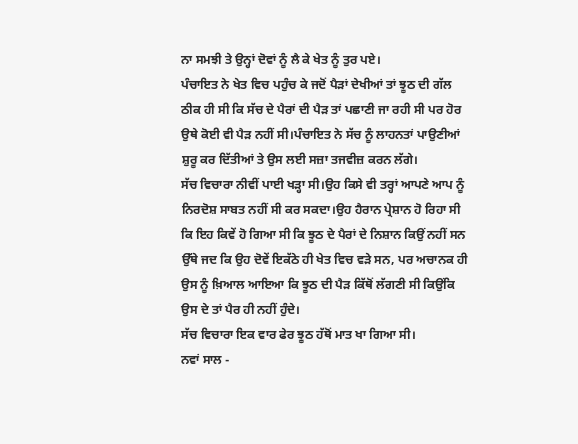ਨਾ ਸਮਝੀ ਤੇ ਉਨ੍ਹਾਂ ਦੋਵਾਂ ਨੂੰ ਲੈ ਕੇ ਖੇਤ ਨੂੰ ਤੁਰ ਪਏ।
ਪੰਚਾਇਤ ਨੇ ਖੇਤ ਵਿਚ ਪਹੁੰਚ ਕੇ ਜਦੋਂ ਪੈੜਾਂ ਦੇਖੀਆਂ ਤਾਂ ਝੂਠ ਦੀ ਗੱਲ ਠੀਕ ਹੀ ਸੀ ਕਿ ਸੱਚ ਦੇ ਪੈਰਾਂ ਦੀ ਪੈੜ ਤਾਂ ਪਛਾਣੀ ਜਾ ਰਹੀ ਸੀ ਪਰ ਹੋਰ ਉਥੇ ਕੋਈ ਵੀ ਪੈੜ ਨਹੀਂ ਸੀ।ਪੰਚਾਇਤ ਨੇ ਸੱਚ ਨੂੰ ਲਾਹਨਤਾਂ ਪਾਉਣੀਆਂ ਸ਼ੁਰੂ ਕਰ ਦਿੱਤੀਆਂ ਤੇ ਉਸ ਲਈ ਸਜ਼ਾ ਤਜਵੀਜ਼ ਕਰਨ ਲੱਗੇ।
ਸੱਚ ਵਿਚਾਰਾ ਨੀਵੀਂ ਪਾਈ ਖੜ੍ਹਾ ਸੀ।ਉਹ ਕਿਸੇ ਵੀ ਤਰ੍ਹਾਂ ਆਪਣੇ ਆਪ ਨੂੰ ਨਿਰਦੋਸ਼ ਸਾਬਤ ਨਹੀਂ ਸੀ ਕਰ ਸਕਦਾ।ਉਹ ਹੈਰਾਨ ਪ੍ਰੇਸ਼ਾਨ ਹੋ ਰਿਹਾ ਸੀ ਕਿ ਇਹ ਕਿਵੇਂ ਹੋ ਗਿਆ ਸੀ ਕਿ ਝੂਠ ਦੇ ਪੈਰਾਂ ਦੇ ਨਿਸ਼ਾਨ ਕਿਉਂ ਨਹੀਂ ਸਨ ਉੱਥੇ ਜਦ ਕਿ ਉਹ ਦੋਵੇਂ ਇਕੱਠੇ ਹੀ ਖੇਤ ਵਿਚ ਵੜੇ ਸਨ, ਪਰ ਅਚਾਨਕ ਹੀ ਉਸ ਨੂੰ ਖ਼ਿਆਲ ਆਇਆ ਕਿ ਝੂਠ ਦੀ ਪੈੜ ਕਿੱਥੋਂ ਲੱਗਣੀ ਸੀ ਕਿਉਂਕਿ ਉਸ ਦੇ ਤਾਂ ਪੈਰ ਹੀ ਨਹੀਂ ਹੁੰਦੇ।
ਸੱਚ ਵਿਚਾਰਾ ਇਕ ਵਾਰ ਫੇਰ ਝੂਠ ਹੱਥੋਂ ਮਾਤ ਖਾ ਗਿਆ ਸੀ।
ਨਵਾਂ ਸਾਲ -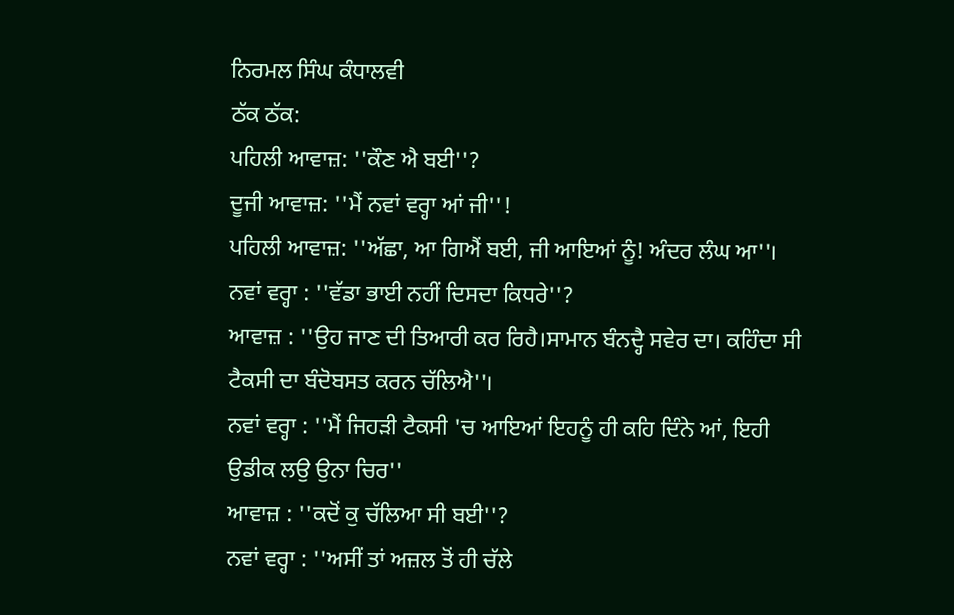ਨਿਰਮਲ ਸਿੰਘ ਕੰਧਾਲਵੀ
ਠੱਕ ਠੱਕ:
ਪਹਿਲੀ ਆਵਾਜ਼: ''ਕੌਣ ਐ ਬਈ''?
ਦੂਜੀ ਆਵਾਜ਼: ''ਮੈਂ ਨਵਾਂ ਵਰ੍ਹਾ ਆਂ ਜੀ''!
ਪਹਿਲੀ ਆਵਾਜ਼: ''ਅੱਛਾ, ਆ ਗਿਐਂ ਬਈ, ਜੀ ਆਇਆਂ ਨੂੰ! ਅੰਦਰ ਲੰਘ ਆ''।
ਨਵਾਂ ਵਰ੍ਹਾ : ''ਵੱਡਾ ਭਾਈ ਨਹੀਂ ਦਿਸਦਾ ਕਿਧਰੇ''?
ਆਵਾਜ਼ : ''ਉਹ ਜਾਣ ਦੀ ਤਿਆਰੀ ਕਰ ਰਿਹੈ।ਸਾਮਾਨ ਬੰਨਦ੍ਹੈ ਸਵੇਰ ਦਾ। ਕਹਿੰਦਾ ਸੀ
ਟੈਕਸੀ ਦਾ ਬੰਦੋਬਸਤ ਕਰਨ ਚੱਲਿਐ''।
ਨਵਾਂ ਵਰ੍ਹਾ : ''ਮੈਂ ਜਿਹੜੀ ਟੈਕਸੀ 'ਚ ਆਇਆਂ ਇਹਨੂੰ ਹੀ ਕਹਿ ਦਿੰਨੇ ਆਂ, ਇਹੀ
ਉਡੀਕ ਲਉ ਉਨਾ ਚਿਰ''
ਆਵਾਜ਼ : ''ਕਦੋਂ ਕੁ ਚੱਲਿਆ ਸੀ ਬਈ''?
ਨਵਾਂ ਵਰ੍ਹਾ : ''ਅਸੀਂ ਤਾਂ ਅਜ਼ਲ ਤੋਂ ਹੀ ਚੱਲੇ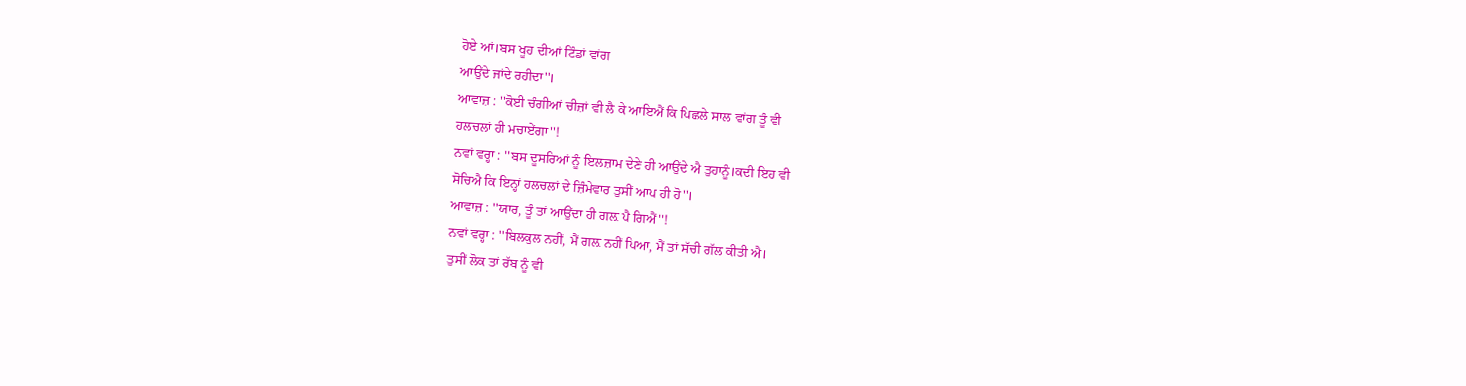ਹੋਏ ਆਂ।ਬਸ ਖੂਹ ਦੀਆਂ ਟਿੰਡਾਂ ਵਾਂਗ
ਆਉਂਦੇ ਜਾਂਦੇ ਰਹੀਦਾ''।
ਆਵਾਜ਼ : ''ਕੋਈ ਚੰਗੀਆਂ ਚੀਜ਼ਾਂ ਵੀ ਲੈ ਕੇ ਆਇਐਂ ਕਿ ਪਿਛਲੇ ਸਾਲ ਵਾਂਗ ਤੂੰ ਵੀ
ਹਲਚਲਾਂ ਹੀ ਮਚਾਏਂਗਾ''!
ਨਵਾਂ ਵਰ੍ਹਾ : ''ਬਸ ਦੂਸਰਿਆਂ ਨੂੰ ਇਲਜ਼ਾਮ ਦੇਣੇ ਹੀ ਆਉਂਦੇ ਐ ਤੁਹਾਨੂੰ।ਕਦੀ ਇਹ ਵੀ
ਸੋਚਿਐ ਕਿ ਇਨ੍ਹਾਂ ਹਲਚਲਾਂ ਦੇ ਜ਼ਿੰਮੇਵਾਰ ਤੁਸੀਂ ਆਪ ਹੀ ਹੋ''।
ਆਵਾਜ਼ : ''ਯਾਰ, ਤੂੰ ਤਾਂ ਆਉਂਦਾ ਹੀ ਗਲ਼ ਪੈ ਗਿਐਂ''!
ਨਵਾਂ ਵਰ੍ਹਾ : ''ਬਿਲਕੁਲ ਨਹੀਂ, ਮੈਂ ਗਲ਼ ਨਹੀਂ ਪਿਆ, ਮੈਂ ਤਾਂ ਸੱਚੀ ਗੱਲ ਕੀਤੀ ਐ।
ਤੁਸੀਂ ਲੋਕ ਤਾਂ ਰੱਬ ਨੂੰ ਵੀ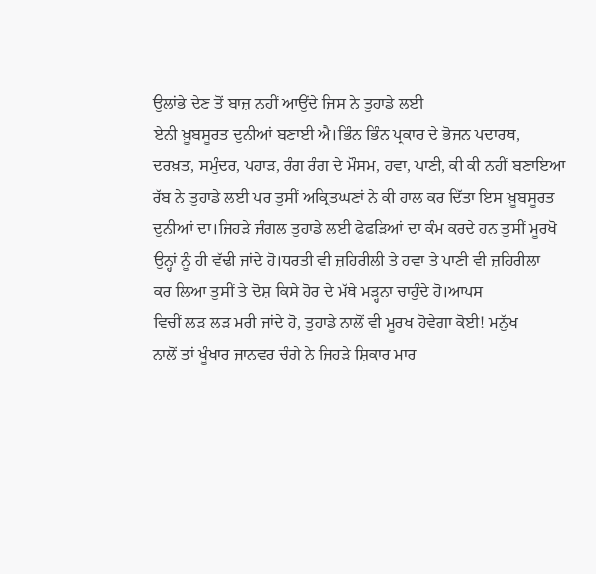ਉਲਾਂਭੇ ਦੇਣ ਤੋਂ ਬਾਜ਼ ਨਹੀਂ ਆਉਂਦੇ ਜਿਸ ਨੇ ਤੁਹਾਡੇ ਲਈ
ਏਨੀ ਖ਼ੂਬਸੂਰਤ ਦੁਨੀਆਂ ਬਣਾਈ ਐ।ਭਿੰਨ ਭਿੰਨ ਪ੍ਰਕਾਰ ਦੇ ਭੋਜਨ ਪਦਾਰਥ,
ਦਰਖ਼ਤ, ਸਮੁੰਦਰ, ਪਹਾੜ, ਰੰਗ ਰੰਗ ਦੇ ਮੌਸਮ, ਹਵਾ, ਪਾਣੀ, ਕੀ ਕੀ ਨਹੀਂ ਬਣਾਇਆ
ਰੱਬ ਨੇ ਤੁਹਾਡੇ ਲਈ ਪਰ ਤੁਸੀਂ ਅਕ੍ਰਿਤਘਣਾਂ ਨੇ ਕੀ ਹਾਲ ਕਰ ਦਿੱਤਾ ਇਸ ਖ਼ੂਬਸੂਰਤ
ਦੁਨੀਆਂ ਦਾ।ਜਿਹੜੇ ਜੰਗਲ ਤੁਹਾਡੇ ਲਈ ਫੇਫੜਿਆਂ ਦਾ ਕੰਮ ਕਰਦੇ ਹਨ ਤੁਸੀਂ ਮੂਰਖੋ
ਉਨ੍ਹਾਂ ਨੂੰ ਹੀ ਵੱਢੀ ਜਾਂਦੇ ਹੋ।ਧਰਤੀ ਵੀ ਜ਼ਹਿਰੀਲੀ ਤੇ ਹਵਾ ਤੇ ਪਾਣੀ ਵੀ ਜ਼ਹਿਰੀਲਾ
ਕਰ ਲਿਆ ਤੁਸੀਂ ਤੇ ਦੋਸ਼ ਕਿਸੇ ਹੋਰ ਦੇ ਮੱਥੇ ਮੜ੍ਹਨਾ ਚਾਹੁੰਦੇ ਹੋ।ਆਪਸ
ਵਿਚੀਂ ਲੜ ਲੜ ਮਰੀ ਜਾਂਦੇ ਹੋ, ਤੁਹਾਡੇ ਨਾਲੋਂ ਵੀ ਮੂਰਖ ਹੋਵੇਗਾ ਕੋਈ! ਮਨੁੱਖ
ਨਾਲੋਂ ਤਾਂ ਖੂੰਖਾਰ ਜਾਨਵਰ ਚੰਗੇ ਨੇ ਜਿਹੜੇ ਸ਼ਿਕਾਰ ਮਾਰ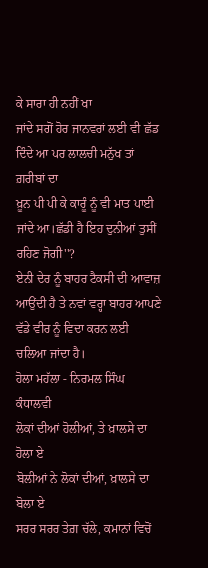ਕੇ ਸਾਰਾ ਹੀ ਨਹੀਂ ਖਾ
ਜਾਂਦੇ ਸਗੋਂ ਹੋਰ ਜਾਨਵਰਾਂ ਲਈ ਵੀ ਛੱਡ ਦਿੰਦੇ ਆ ਪਰ ਲਾਲਚੀ ਮਨੁੱਖ ਤਾਂ ਗ਼ਰੀਬਾਂ ਦਾ
ਖ਼ੂਨ ਪੀ ਪੀ ਕੇ ਕਾਰੂੰ ਨੂੰ ਵੀ ਮਾਤ ਪਾਈ ਜਾਂਦੇ ਆ।ਛੱਡੀ ਹੈ ਇਹ ਦੁਨੀਆਂ ਤੁਸੀਂ
ਰਹਿਣ ਜੋਗੀ''?
ਏਨੀ ਦੇਰ ਨੂੰ ਬਾਹਰ ਟੈਕਸੀ ਦੀ ਆਵਾਜ਼ ਆਉਂਦੀ ਹੈ ਤੇ ਨਵਾਂ ਵਰ੍ਹਾ ਬਾਹਰ ਆਪਣੇ
ਵੱਡੇ ਵੀਰ ਨੂੰ ਵਿਦਾ ਕਰਨ ਲਈ ਚਲਿਆ ਜਾਂਦਾ ਹੈ।
ਹੋਲਾ ਮਹੱਲਾ - ਨਿਰਮਲ ਸਿੰਘ ਕੰਧਾਲਵੀ
ਲੋਕਾਂ ਦੀਆਂ ਹੋਲੀਆਂ, ਤੇ ਖ਼ਾਲਸੇ ਦਾ ਹੋਲਾ ਏ
ਬੋਲੀਆਂ ਨੇ ਲੋਕਾਂ ਦੀਆਂ, ਖ਼ਾਲਸੇ ਦਾ ਬੋਲਾ ਏ
ਸਰਰ ਸਰਰ ਤੇਗ਼ ਚੱਲੇ, ਕਮਾਨਾਂ ਵਿਚੋਂ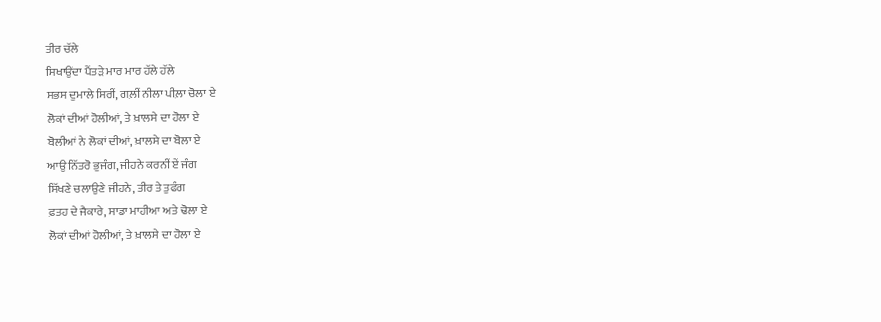ਤੀਰ ਚੱਲੇ
ਸਿਖਾਉਂਦਾ ਪੈਂਤੜੇ ਮਾਰ ਮਾਰ ਹੱਲੇ ਹੱਲੇ
ਸਭਸ ਦੁਮਾਲੇ ਸਿਰੀਂ, ਗਲ਼ੀਂ ਨੀਲਾ ਪੀਲ਼ਾ ਚੋਲਾ ਏ
ਲੋਕਾਂ ਦੀਆਂ ਹੋਲੀਆਂ, ਤੇ ਖ਼ਾਲਸੇ ਦਾ ਹੋਲਾ ਏ
ਬੋਲੀਆਂ ਨੇ ਲੋਕਾਂ ਦੀਆਂ, ਖ਼ਾਲਸੇ ਦਾ ਬੋਲਾ ਏ
ਆਉ ਨਿੱਤਰੋ ਭੁਜੰਗ, ਜੀਹਨੇ ਕਰਨੀਂ ਏਂ ਜੰਗ
ਸਿੱਖਣੇ ਚਲਾਉਣੇ ਜੀਹਨੇ, ਤੀਰ ਤੇ ਤੁਫੰਗ
ਫ਼ਤਹ ਦੇ ਜੈਕਾਰੇ, ਸਾਡਾ ਮਾਹੀਆ ਅਤੇ ਢੋਲਾ ਏ
ਲੋਕਾਂ ਦੀਆਂ ਹੋਲੀਆਂ, ਤੇ ਖ਼ਾਲਸੇ ਦਾ ਹੋਲਾ ਏ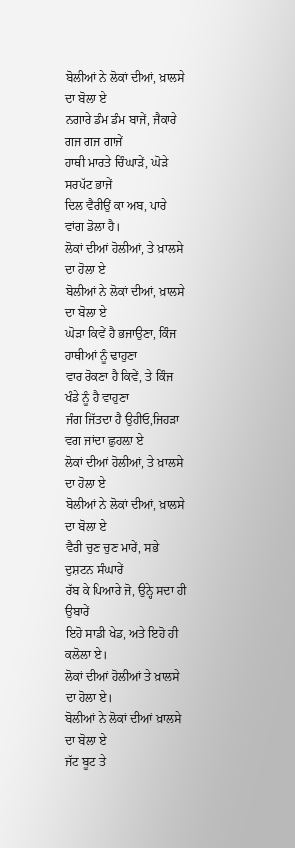ਬੋਲੀਆਂ ਨੇ ਲੋਕਾਂ ਦੀਆਂ, ਖ਼ਾਲਸੇ ਦਾ ਬੋਲਾ ਏ
ਨਗਾਰੇ ਡੰਮ ਡੰਮ ਬਾਜੇਂ, ਜੈਕਾਰੇ ਗਜ ਗਜ ਗਾਜੇਂ
ਹਾਥੀ ਮਾਰਤੇ ਚਿੰਘਾੜੇਂ, ਘੋੜੇ ਸਰਪੱਟ ਭਾਜੇਂ
ਦਿਲ ਵੈਰੀਉਂ ਕਾ ਅਬ, ਪਾਰੇ ਵਾਂਗ ਡੋਲਾ ਹੈ।
ਲੋਕਾਂ ਦੀਆਂ ਹੋਲੀਆਂ, ਤੇ ਖ਼ਾਲਸੇ ਦਾ ਹੋਲਾ ਏ
ਬੋਲੀਆਂ ਨੇ ਲੋਕਾਂ ਦੀਆਂ, ਖ਼ਾਲਸੇ ਦਾ ਬੋਲਾ ਏ
ਘੋੜਾ ਕਿਵੇਂ ਹੈ ਭਜਾਉਣਾ, ਕਿੰਜ ਹਾਥੀਆਂ ਨੂੰ ਢਾਹੁਣਾ
ਵਾਰ ਰੋਕਣਾ ਹੈ ਕਿਵੇਂ, ਤੇ ਕਿੰਜ ਖੰਡੇ ਨੂੰ ਹੈ ਵਾਹੁਣਾ
ਜੰਗ ਜਿੱਤਦਾ ਹੈ ਉਹੀਓ,ਜਿਹੜਾ ਵਗ ਜਾਂਦਾ ਛੁਹਲ਼ਾ ਏ
ਲੋਕਾਂ ਦੀਆਂ ਹੋਲੀਆਂ, ਤੇ ਖ਼ਾਲਸੇ ਦਾ ਹੋਲਾ ਏ
ਬੋਲੀਆਂ ਨੇ ਲੋਕਾਂ ਦੀਆਂ, ਖ਼ਾਲਸੇ ਦਾ ਬੋਲਾ ਏ
ਵੈਰੀ ਚੁਣ ਚੁਣ ਮਾਰੇਂ, ਸਭੇ ਦੁਸ਼ਟਨ ਸੰਘਾਰੇਂ
ਰੱਬ ਕੇ ਪਿਆਰੇ ਜੋ, ਉਨ੍ਹੇ ਸਦਾ ਹੀ ਉਬਾਰੇਂ
ਇਹੋ ਸਾਡੀ ਖੇਡ, ਅਤੇ ਇਹੋ ਹੀ ਕਲੋਲਾ ਏ।
ਲੋਕਾਂ ਦੀਆਂ ਹੋਲੀਆਂ ਤੇ ਖ਼ਾਲਸੇ ਦਾ ਹੋਲਾ ਏ।
ਬੋਲੀਆਂ ਨੇ ਲੋਕਾਂ ਦੀਆਂ ਖ਼ਾਲਸੇ ਦਾ ਬੋਲਾ ਏ
ਜੱਟ ਬੂਟ ਤੇ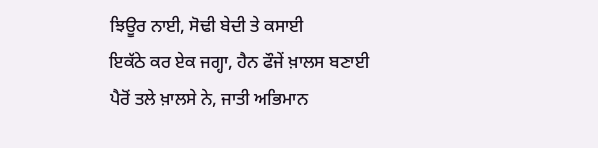ਝਿਊਰ ਨਾਈ, ਸੋਢੀ ਬੇਦੀ ਤੇ ਕਸਾਈ
ਇਕੱਠੇ ਕਰ ਏਕ ਜਗ੍ਹਾ, ਹੈਨ ਫੌਜੇਂ ਖ਼ਾਲਸ ਬਣਾਈ
ਪੈਰੋਂ ਤਲੇ ਖ਼ਾਲਸੇ ਨੇ, ਜਾਤੀ ਅਭਿਮਾਨ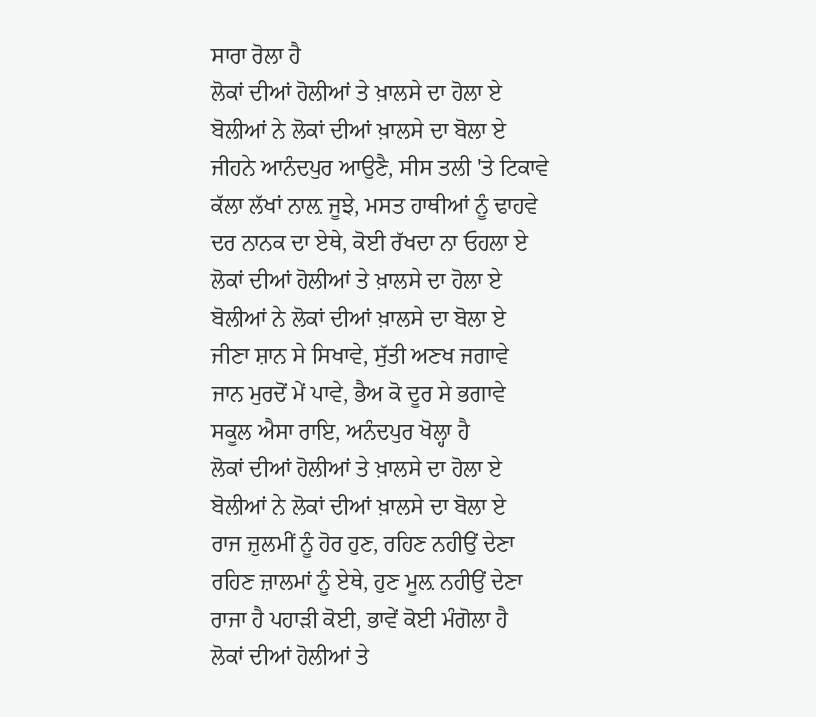ਸਾਰਾ ਰੋਲਾ ਹੈ
ਲੋਕਾਂ ਦੀਆਂ ਹੋਲੀਆਂ ਤੇ ਖ਼ਾਲਸੇ ਦਾ ਹੋਲਾ ਏ
ਬੋਲੀਆਂ ਨੇ ਲੋਕਾਂ ਦੀਆਂ ਖ਼ਾਲਸੇ ਦਾ ਬੋਲਾ ਏ
ਜੀਹਨੇ ਆਨੰਦਪੁਰ ਆਉਣੈ, ਸੀਸ ਤਲੀ 'ਤੇ ਟਿਕਾਵੇ
ਕੱਲਾ ਲੱਖਾਂ ਨਾਲ਼ ਜੂਝੇ, ਮਸਤ ਹਾਥੀਆਂ ਨੂੰ ਢਾਹਵੇ
ਦਰ ਨਾਨਕ ਦਾ ਏਥੇ, ਕੋਈ ਰੱਖਦਾ ਨਾ ਓਹਲਾ ਏ
ਲੋਕਾਂ ਦੀਆਂ ਹੋਲੀਆਂ ਤੇ ਖ਼ਾਲਸੇ ਦਾ ਹੋਲਾ ਏ
ਬੋਲੀਆਂ ਨੇ ਲੋਕਾਂ ਦੀਆਂ ਖ਼ਾਲਸੇ ਦਾ ਬੋਲਾ ਏ
ਜੀਣਾ ਸ਼ਾਨ ਸੇ ਸਿਖਾਵੇ, ਸੁੱਤੀ ਅਣਖ ਜਗਾਵੇ
ਜਾਨ ਮੁਰਦੋਂ ਮੇਂ ਪਾਵੇ, ਭੈਅ ਕੋ ਦੂਰ ਸੇ ਭਗਾਵੇ
ਸਕੂਲ ਐਸਾ ਰਾਇ, ਅਨੰਦਪੁਰ ਖੋਲ੍ਹਾ ਹੈ
ਲੋਕਾਂ ਦੀਆਂ ਹੋਲੀਆਂ ਤੇ ਖ਼ਾਲਸੇ ਦਾ ਹੋਲਾ ਏ
ਬੋਲੀਆਂ ਨੇ ਲੋਕਾਂ ਦੀਆਂ ਖ਼ਾਲਸੇ ਦਾ ਬੋਲਾ ਏ
ਰਾਜ ਜ਼ੁਲਮੀਂ ਨੂੰ ਹੋਰ ਹੁਣ, ਰਹਿਣ ਨਹੀਉਂ ਦੇਣਾ
ਰਹਿਣ ਜ਼ਾਲਮਾਂ ਨੂੰ ਏਥੇ, ਹੁਣ ਮੂਲ਼ ਨਹੀਉਂ ਦੇਣਾ
ਰਾਜਾ ਹੈ ਪਹਾੜੀ ਕੋਈ, ਭਾਵੇਂ ਕੋਈ ਮੰਗੋਲਾ ਹੈ
ਲੋਕਾਂ ਦੀਆਂ ਹੋਲੀਆਂ ਤੇ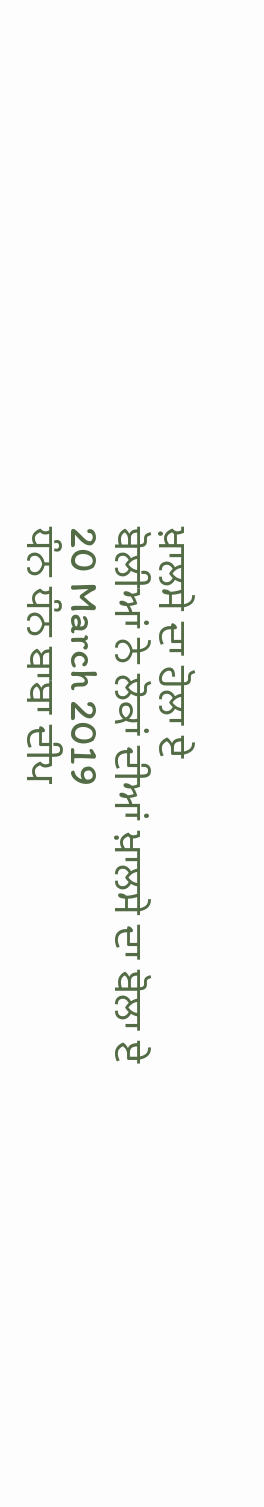ਖ਼ਾਲਸੇ ਦਾ ਹੋਲਾ ਏ
ਬੋਲੀਆਂ ਨੇ ਲੋਕਾਂ ਦੀਆਂ ਖ਼ਾਲਸੇ ਦਾ ਬੋਲਾ ਏ
20 March 2019
ਧੰਨ ਧੰਨ ਬਾਬਾ ਦੀਪ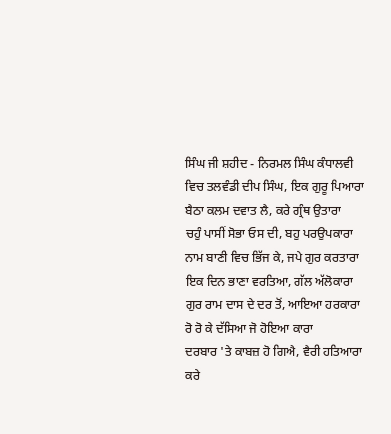ਸਿੰਘ ਜੀ ਸ਼ਹੀਦ - ਨਿਰਮਲ ਸਿੰਘ ਕੰਧਾਲਵੀ
ਵਿਚ ਤਲਵੰਡੀ ਦੀਪ ਸਿੰਘ, ਇਕ ਗੁਰੂ ਪਿਆਰਾ
ਬੈਠਾ ਕਲਮ ਦਵਾਤ ਲੈ, ਕਰੇ ਗ੍ਰੰਥ ਉਤਾਰਾ
ਚਹੁੰ ਪਾਸੀਂ ਸੋਭਾ ਓਸ ਦੀ, ਬਹੁ ਪਰਉਪਕਾਰਾ
ਨਾਮ ਬਾਣੀ ਵਿਚ ਭਿੱਜ ਕੇ, ਜਪੇ ਗੁਰ ਕਰਤਾਰਾ
ਇਕ ਦਿਨ ਭਾਣਾ ਵਰਤਿਆ, ਗੱਲ ਅੱਲੋਕਾਰਾ
ਗੁਰ ਰਾਮ ਦਾਸ ਦੇ ਦਰ ਤੋਂ, ਆਇਆ ਹਰਕਾਰਾ
ਰੋ ਰੋ ਕੇ ਦੱਸਿਆ ਜੋ ਹੋਇਆ ਕਾਰਾ
ਦਰਬਾਰ 'ਤੇ ਕਾਬਜ਼ ਹੋ ਗਿਐ, ਵੈਰੀ ਹਤਿਆਰਾ
ਕਰੇ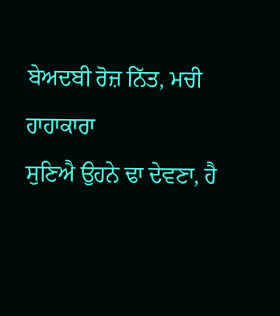ਬੇਅਦਬੀ ਰੋਜ਼ ਨਿੱਤ, ਮਚੀ ਹਾਹਾਕਾਰਾ
ਸੁਣਿਐ ਉਹਨੇ ਢਾ ਦੇਵਣਾ, ਹੈ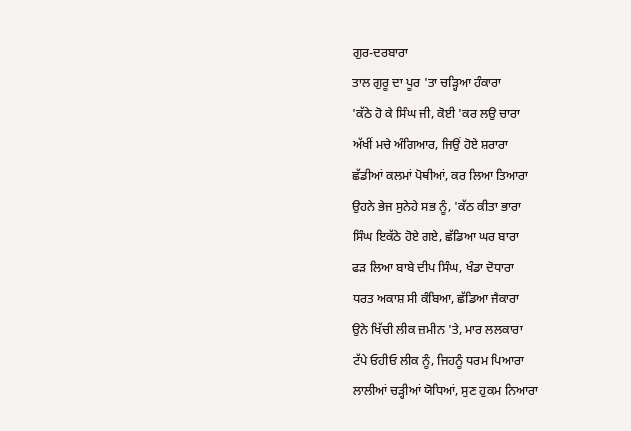ਗੁਰ-ਦਰਬਾਰਾ
ਤਾਲ ਗੁਰੂ ਦਾ ਪੂਰ 'ਤਾ ਚੜ੍ਹਿਆ ਹੰਕਾਰਾ
'ਕੱਠੇ ਹੋ ਕੇ ਸਿੰਘ ਜੀ, ਕੋਈ 'ਕਰ ਲਉ ਚਾਰਾ
ਅੱਖੀਂ ਮਚੇ ਅੰਗਿਆਰ, ਜਿਉਂ ਹੋਏ ਸ਼ਰਾਰਾ
ਛੱਡੀਆਂ ਕਲਮਾਂ ਪੋਥੀਆਂ, ਕਰ ਲਿਆ ਤਿਆਰਾ
ਉਹਨੇ ਭੇਜ ਸੁਨੇਹੇ ਸਭ ਨੂੰ, 'ਕੱਠ ਕੀਤਾ ਭਾਰਾ
ਸਿੰਘ ਇਕੱਠੇ ਹੋਏ ਗਏ, ਛੱਡਿਆ ਘਰ ਬਾਰਾ
ਫੜ ਲਿਆ ਬਾਬੇ ਦੀਪ ਸਿੰਘ, ਖੰਡਾ ਦੋਧਾਰਾ
ਧਰਤ ਅਕਾਸ਼ ਸੀ ਕੰਬਿਆ, ਛੱਡਿਆ ਜੈਕਾਰਾ
ਉਨੇ ਖਿੱਚੀ ਲੀਕ ਜ਼ਮੀਨ 'ਤੇ, ਮਾਰ ਲਲਕਾਰਾ
ਟੱਪੇ ਓਹੀਓ ਲੀਕ ਨੂੰ, ਜਿਹਨੂੰ ਧਰਮ ਪਿਆਰਾ
ਲਾਲੀਆਂ ਚੜ੍ਹੀਆਂ ਯੋਧਿਆਂ, ਸੁਣ ਹੁਕਮ ਨਿਆਰਾ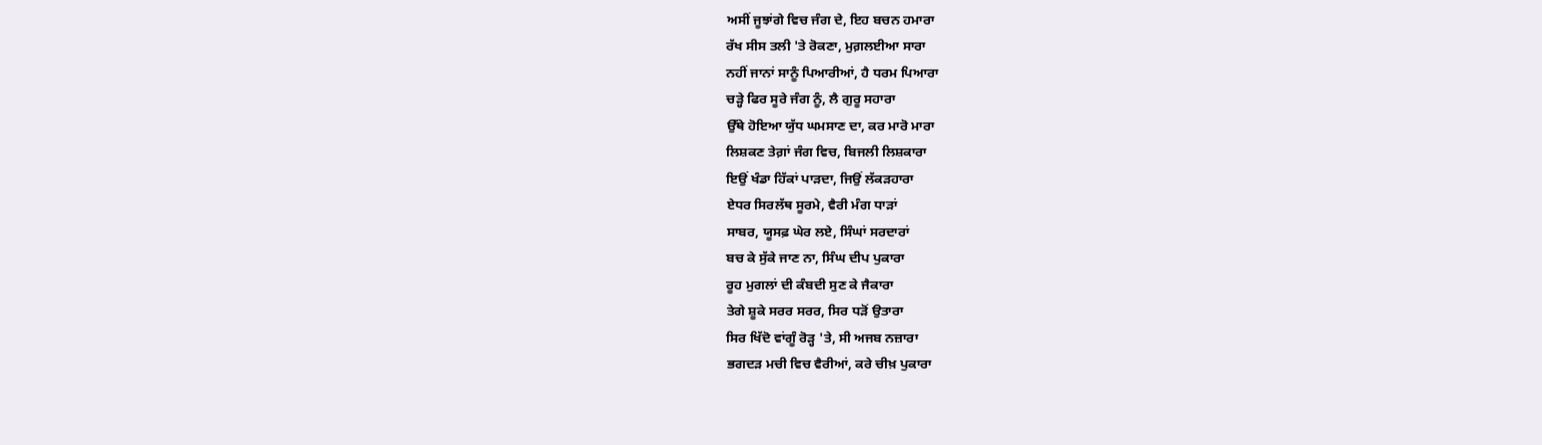ਅਸੀਂ ਜੂਝਾਂਗੇ ਵਿਚ ਜੰਗ ਦੇ, ਇਹ ਬਚਨ ਹਮਾਰਾ
ਰੱਖ ਸੀਸ ਤਲੀ 'ਤੇ ਰੋਕਣਾ, ਮੁਗ਼ਲਈਆ ਸਾਰਾ
ਨਹੀਂ ਜਾਨਾਂ ਸਾਨੂੰ ਪਿਆਰੀਆਂ, ਹੈ ਧਰਮ ਪਿਆਰਾ
ਚੜ੍ਹੇ ਫਿਰ ਸੂਰੇ ਜੰਗ ਨੂੰ, ਲੈ ਗੁਰੂ ਸਹਾਰਾ
ਉੱਥੇ ਹੋਇਆ ਯੁੱਧ ਘਮਸਾਣ ਦਾ, ਕਰ ਮਾਰੋ ਮਾਰਾ
ਲਿਸ਼ਕਣ ਤੇਗ਼ਾਂ ਜੰਗ ਵਿਚ, ਬਿਜਲੀ ਲਿਸ਼ਕਾਰਾ
ਇਉਂ ਖੰਡਾ ਹਿੱਕਾਂ ਪਾੜਦਾ, ਜਿਉਂ ਲੱਕੜਹਾਰਾ
ਏਧਰ ਸਿਰਲੱਥ ਸੂਰਮੇ, ਵੈਰੀ ਮੰਗ ਧਾੜਾਂ
ਸਾਬਰ, ਯੂਸਫ਼ ਘੇਰ ਲਏ, ਸਿੰਘਾਂ ਸਰਦਾਰਾਂ
ਬਚ ਕੇ ਸੁੱਕੇ ਜਾਣ ਨਾ, ਸਿੰਘ ਦੀਪ ਪੁਕਾਰਾ
ਰੂਹ ਮੁਗਲਾਂ ਦੀ ਕੰਬਦੀ ਸੁਣ ਕੇ ਜੈਕਾਰਾ
ਤੇਗੇ ਸ਼ੂਕੇ ਸਰਰ ਸਰਰ, ਸਿਰ ਧੜੋਂ ਉਤਾਰਾ
ਸਿਰ ਖਿੱਦੋ ਵਾਂਗੂੰ ਰੋੜ੍ਹ 'ਤੇ, ਸੀ ਅਜਬ ਨਜ਼ਾਰਾ
ਭਗਦੜ ਮਚੀ ਵਿਚ ਵੈਰੀਆਂ, ਕਰੇ ਚੀਖ਼ ਪੁਕਾਰਾ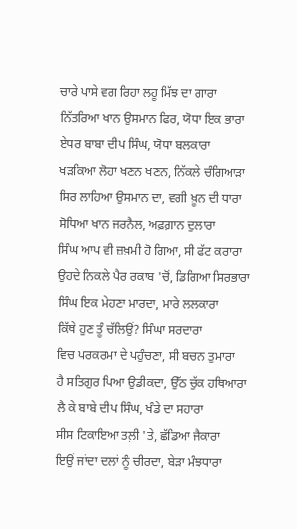ਚਾਰੇ ਪਾਸੇ ਵਗ ਰਿਹਾ ਲਹੂ ਮਿੱਝ ਦਾ ਗਾਰਾ
ਨਿੱਤਰਿਆ ਖਾਨ ਉਸਮਾਨ ਫਿਰ, ਯੋਧਾ ਇਕ ਭਾਰਾ
ਏਧਰ ਬਾਬਾ ਦੀਪ ਸਿੰਘ, ਯੋਧਾ ਬਲਕਾਰਾ
ਖੜਕਿਆ ਲੋਹਾ ਖਣਨ ਖਣਨ, ਨਿੱਕਲੇ ਚੰਗਿਆੜਾ
ਸਿਰ ਲਾਹਿਆ ਉਸਮਾਨ ਦਾ, ਵਗੀ ਖ਼ੂਨ ਦੀ ਧਾਰਾ
ਸੋਧਿਆ ਖਾਨ ਜਰਨੈਲ, ਅਫ਼ਗ਼ਾਨ ਦੁਲਾਰਾ
ਸਿੰਘ ਆਪ ਵੀ ਜ਼ਖ਼ਮੀ ਹੋ ਗਿਆ, ਸੀ ਫੱਟ ਕਰਾਰਾ
ਉਹਦੇ ਨਿਕਲੇ ਪੈਰ ਰਕਾਬ 'ਚੋਂ, ਡਿਗਿਆ ਸਿਰਭਾਰਾ
ਸਿੰਘ ਇਕ ਮੇਹਣਾ ਮਾਰਦਾ, ਮਾਰੇ ਲਲਕਾਰਾ
ਕਿੱਥੇ ਹੁਣ ਤੂੰ ਚੱਲਿਉਂ? ਸਿੰਘਾ ਸਰਦਾਰਾ
ਵਿਚ ਪਰਕਰਮਾ ਦੇ ਪਹੁੰਚਣਾ, ਸੀ ਬਚਨ ਤੁਮਾਰਾ
ਹੈ ਸਤਿਗੁਰ ਪਿਆ ਉਡੀਕਦਾ, ਉੱਠ ਚੁੱਕ ਹਥਿਆਰਾ
ਲੈ ਕੇ ਬਾਬੇ ਦੀਪ ਸਿੰਘ, ਖੰਡੇ ਦਾ ਸਹਾਰਾ
ਸੀਸ ਟਿਕਾਇਆ ਤਲ਼ੀ 'ਤੇ, ਛੱਡਿਆ ਜੈਕਾਰਾ
ਇਉਂ ਜਾਂਦਾ ਦਲਾਂ ਨੂੰ ਚੀਰਦਾ, ਬੇੜਾ ਮੰਝਧਾਰਾ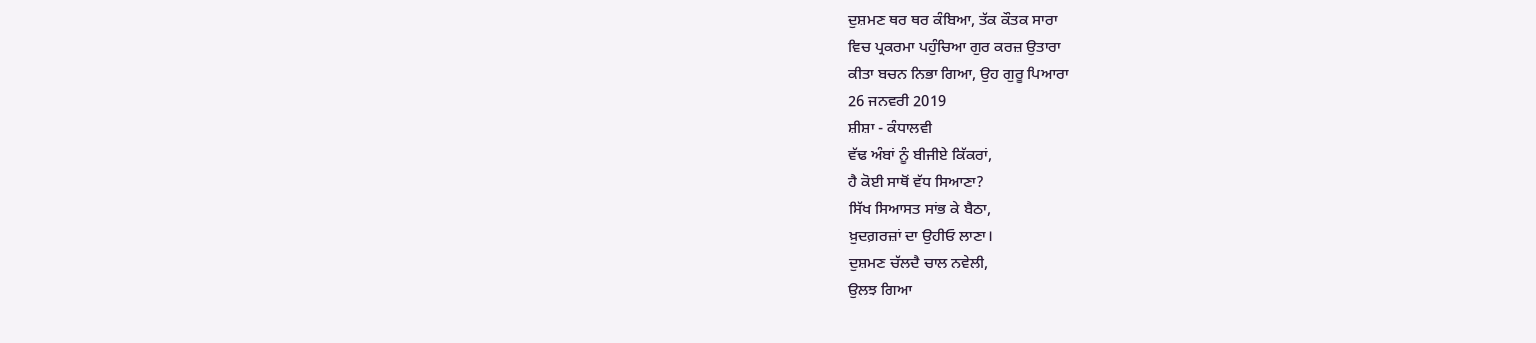ਦੁਸ਼ਮਣ ਥਰ ਥਰ ਕੰਬਿਆ, ਤੱਕ ਕੌਤਕ ਸਾਰਾ
ਵਿਚ ਪ੍ਰਕਰਮਾ ਪਹੁੰਚਿਆ ਗੁਰ ਕਰਜ਼ ਉਤਾਰਾ
ਕੀਤਾ ਬਚਨ ਨਿਭਾ ਗਿਆ, ਉਹ ਗੁਰੂ ਪਿਆਰਾ
26 ਜਨਵਰੀ 2019
ਸ਼ੀਸ਼ਾ - ਕੰਧਾਲਵੀ
ਵੱਢ ਅੰਬਾਂ ਨੂੰ ਬੀਜੀਏ ਕਿੱਕਰਾਂ,
ਹੈ ਕੋਈ ਸਾਥੋਂ ਵੱਧ ਸਿਆਣਾ?
ਸਿੱਖ ਸਿਆਸਤ ਸਾਂਭ ਕੇ ਬੈਠਾ,
ਖ਼ੁਦਗ਼ਰਜ਼ਾਂ ਦਾ ਉਹੀਓ ਲਾਣਾ।
ਦੁਸ਼ਮਣ ਚੱਲਦੈ ਚਾਲ ਨਵੇਲੀ,
ਉਲਝ ਗਿਆ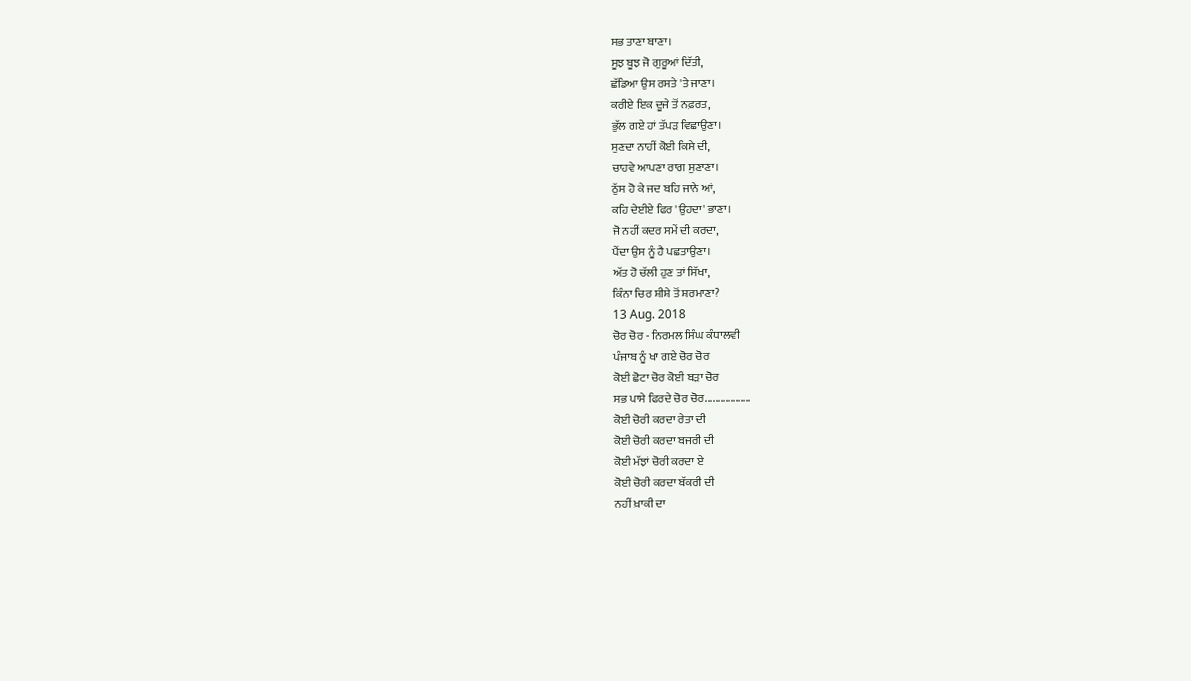ਸਭ ਤਾਣਾ ਬਾਣਾ।
ਸੂਝ ਬੂਝ ਜੋ ਗੁਰੂਆਂ ਦਿੱਤੀ,
ਛੱਡਿਆ ਉਸ ਰਸਤੇ 'ਤੇ ਜਾਣਾ।
ਕਰੀਏ ਇਕ ਦੂਜੇ ਤੋਂ ਨਫ਼ਰਤ,
ਭੁੱਲ ਗਏ ਹਾਂ ਤੱਪੜ ਵਿਛਾਉਣਾ।
ਸੁਣਦਾ ਨਾਹੀਂ ਕੋਈ ਕਿਸੇ ਦੀ,
ਚਾਹਵੇ ਆਪਣਾ ਰਾਗ ਸੁਣਾਣਾ।
ਠੁੱਸ ਹੋ ਕੇ ਜਦ ਬਹਿ ਜਾਨੇ ਆਂ,
ਕਹਿ ਦੇਈਏ ਫਿਰ 'ਉਹਦਾ' ਭਾਣਾ।
ਜੋ ਨਹੀਂ ਕਦਰ ਸਮੇਂ ਦੀ ਕਰਦਾ,
ਪੈਂਦਾ ਉਸ ਨੂੰ ਹੈ ਪਛਤਾਉਣਾ।
ਅੱਤ ਹੋ ਚੱਲੀ ਹੁਣ ਤਾਂ ਸਿੱਖਾ,
ਕਿੰਨਾ ਚਿਰ ਸ਼ੀਸ਼ੇ ਤੋਂ ਸ਼ਰਮਾਣਾ?
13 Aug. 2018
ਚੋਰ ਚੋਰ - ਨਿਰਮਲ ਸਿੰਘ ਕੰਧਾਲਵੀ
ਪੰਜਾਬ ਨੂੰ ਖਾ ਗਏ ਚੋਰ ਚੋਰ
ਕੋਈ ਛੋਟਾ ਚੋਰ ਕੋਈ ਬੜਾ ਚੋਰ
ਸਭ ਪਾਸੇ ਫਿਰਦੇ ਚੋਰ ਚੋਰ..................
ਕੋਈ ਚੋਰੀ ਕਰਦਾ ਰੇਤਾ ਦੀ
ਕੋਈ ਚੋਰੀ ਕਰਦਾ ਬਜਰੀ ਦੀ
ਕੋਈ ਮੱਝਾਂ ਚੋਰੀ ਕਰਦਾ ਏ
ਕੋਈ ਚੋਰੀ ਕਰਦਾ ਬੱਕਰੀ ਦੀ
ਨਹੀਂ ਖ਼ਾਕੀ ਦਾ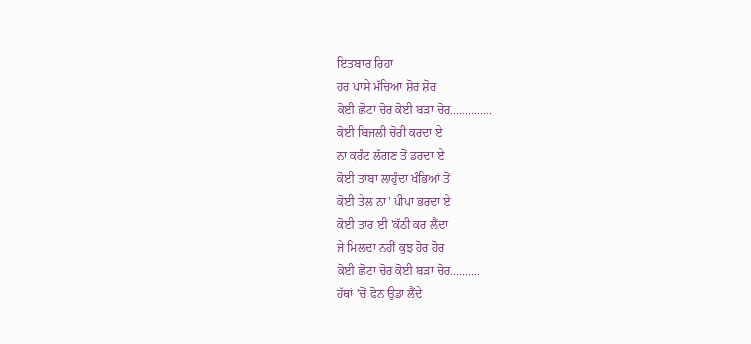ਇਤਬਾਰ ਰਿਹਾ
ਹਰ ਪਾਸੇ ਮੱਚਿਆ ਸ਼ੋਰ ਸ਼ੋਰ
ਕੋਈ ਛੋਟਾ ਚੋਰ ਕੋਈ ਬੜਾ ਚੋਰ..............
ਕੋਈ ਬਿਜਲੀ ਚੋਰੀ ਕਰਦਾ ਏ
ਨਾ ਕਰੰਟ ਲੱਗਣ ਤੋਂ ਡਰਦਾ ਏ
ਕੋਈ ਤਾਂਬਾ ਲਾਹੁੰਦਾ ਖੰਭਿਆਂ ਤੋਂ
ਕੋਈ ਤੇਲ ਨਾ' ਪੀਪਾ ਭਰਦਾ ਏ
ਕੋਈ ਤਾਰ ਈ 'ਕੱਠੀ ਕਰ ਲੈਂਦਾ
ਜੇ ਮਿਲਦਾ ਨਹੀਂ ਕੁਝ ਹੋਰ ਹੋਰ
ਕੋਈ ਛੋਟਾ ਚੋਰ ਕੋਈ ਬੜਾ ਚੋਰ..........
ਹੱਥਾਂ 'ਚੋਂ ਫੋਨ ਉਡਾ ਲੈਂਦੇ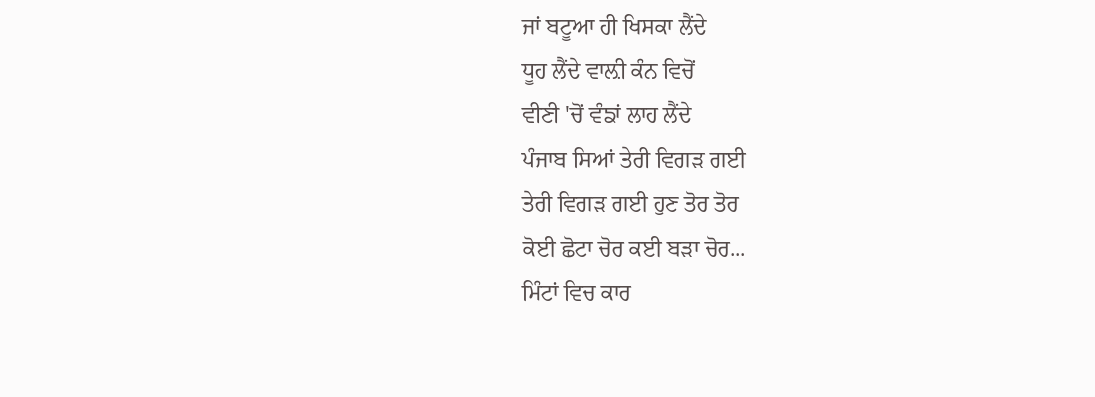ਜਾਂ ਬਟੂਆ ਹੀ ਖਿਸਕਾ ਲੈਂਦੇ
ਧੂਹ ਲੈਂਦੇ ਵਾਲ਼ੀ ਕੰਨ ਵਿਚੋਂ
ਵੀਣੀ 'ਚੋਂ ਵੰਙਾਂ ਲਾਹ ਲੈਂਦੇ
ਪੰਜਾਬ ਸਿਆਂ ਤੇਰੀ ਵਿਗੜ ਗਈ
ਤੇਰੀ ਵਿਗੜ ਗਈ ਹੁਣ ਤੋਰ ਤੋਰ
ਕੋਈ ਛੋਟਾ ਚੋਰ ਕਈ ਬੜਾ ਚੋਰ...
ਮਿੰਟਾਂ ਵਿਚ ਕਾਰ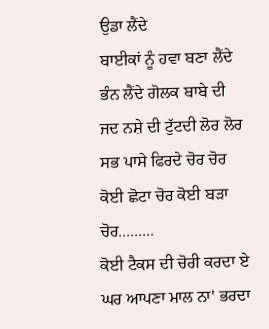ਉਡਾ ਲੈਂਦੇ
ਬਾਈਕਾਂ ਨੂੰ ਹਵਾ ਬਣਾ ਲੈਂਦੇ
ਭੰਨ ਲੈਂਦੇ ਗੋਲਕ ਬਾਬੇ ਦੀ
ਜਦ ਨਸ਼ੇ ਦੀ ਟੁੱਟਦੀ ਲੋਰ ਲੋਰ
ਸਭ ਪਾਸੇ ਫਿਰਦੇ ਚੋਰ ਚੋਰ
ਕੋਈ ਛੋਟਾ ਚੋਰ ਕੋਈ ਬੜਾ ਚੋਰ.........
ਕੋਈ ਟੈਕਸ ਦੀ ਚੋਰੀ ਕਰਦਾ ਏ
ਘਰ ਆਪਣਾ ਮਾਲ ਨਾ' ਭਰਦਾ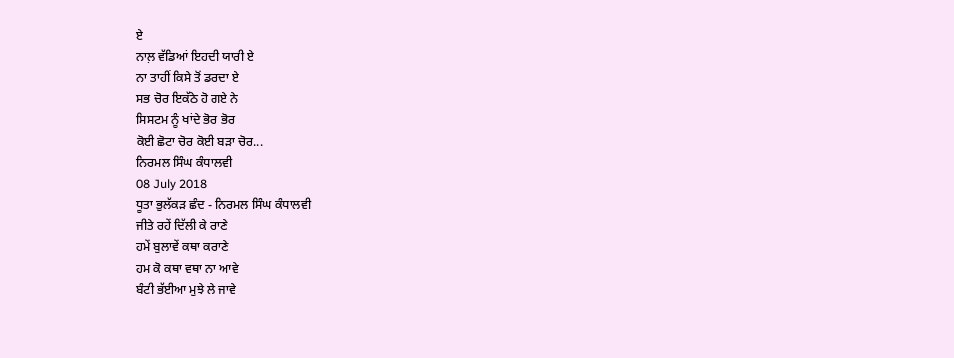ਏ
ਨਾਲ਼ ਵੱਡਿਆਂ ਇਹਦੀ ਯਾਰੀ ਏ
ਨਾ ਤਾਹੀਂ ਕਿਸੇ ਤੋਂ ਡਰਦਾ ਏ
ਸਭ ਚੋਰ ਇਕੱਠੇ ਹੋ ਗਏ ਨੇ
ਸਿਸਟਮ ਨੂੰ ਖਾਂਦੇ ਭੋਰ ਭੋਰ
ਕੋਈ ਛੋਟਾ ਚੋਰ ਕੋਈ ਬੜਾ ਚੋਰ...
ਨਿਰਮਲ ਸਿੰਘ ਕੰਧਾਲਵੀ
08 July 2018
ਧੂਤਾ ਭੁਲੱਕੜ ਛੰਦ - ਨਿਰਮਲ ਸਿੰਘ ਕੰਧਾਲਵੀ
ਜੀਤੇ ਰਹੇਂ ਦਿੱਲੀ ਕੇ ਰਾਣੇ
ਹਮੇਂ ਬੁਲਾਵੇਂ ਕਥਾ ਕਰਾਣੇ
ਹਮ ਕੋ ਕਥਾ ਵਥਾ ਨਾ ਆਵੇ
ਬੰਟੀ ਭੱਈਆ ਮੁਝੇ ਲੇ ਜਾਵੇ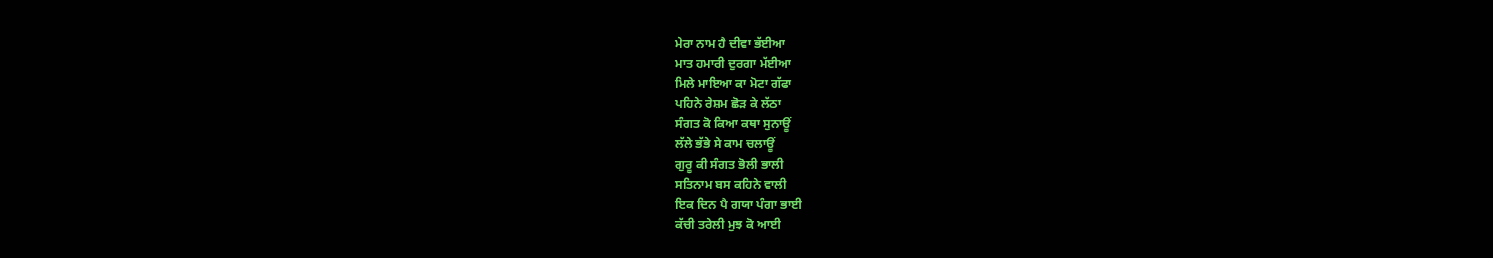ਮੇਰਾ ਨਾਮ ਹੈ ਦੀਵਾ ਭੱਈਆ
ਮਾਤ ਹਮਾਰੀ ਦੁਰਗਾ ਮੱਈਆ
ਮਿਲੇ ਮਾਇਆ ਕਾ ਮੋਟਾ ਗੱਫਾ
ਪਹਿਨੇ ਰੇਸ਼ਮ ਛੋੜ ਕੇ ਲੱਠਾ
ਸੰਗਤ ਕੋ ਕਿਆ ਕਥਾ ਸੁਨਾਊਂ
ਲੱਲੇ ਭੱਭੇ ਸੇ ਕਾਮ ਚਲਾਊਂ
ਗੁਰੂ ਕੀ ਸੰਗਤ ਭੋਲੀ ਭਾਲੀ
ਸਤਿਨਾਮ ਬਸ ਕਹਿਨੇ ਵਾਲੀ
ਇਕ ਦਿਨ ਪੈ ਗਯਾ ਪੰਗਾ ਭਾਈ
ਕੱਚੀ ਤਰੇਲੀ ਮੁਝ ਕੋ ਆਈ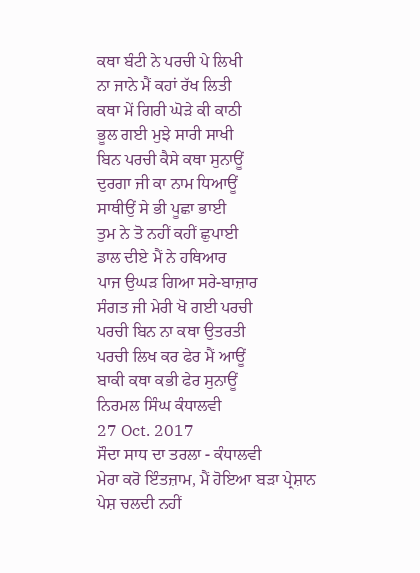ਕਥਾ ਬੰਟੀ ਨੇ ਪਰਚੀ ਪੇ ਲਿਖੀ
ਨਾ ਜਾਨੇ ਮੈਂ ਕਹਾਂ ਰੱਖ ਲਿਤੀ
ਕਥਾ ਮੇਂ ਗਿਰੀ ਘੋੜੇ ਕੀ ਕਾਠੀ
ਭੂਲ ਗਈ ਮੁਝੇ ਸਾਰੀ ਸਾਖੀ
ਬਿਨ ਪਰਚੀ ਕੈਸੇ ਕਥਾ ਸੁਨਾਊਂ
ਦੁਰਗਾ ਜੀ ਕਾ ਨਾਮ ਧਿਆਊਂ
ਸਾਥੀਉਂ ਸੇ ਭੀ ਪੂਛਾ ਭਾਈ
ਤੁਮ ਨੇ ਤੋ ਨਹੀਂ ਕਹੀਂ ਛੁਪਾਈ
ਡਾਲ ਦੀਏ ਮੈਂ ਨੇ ਹਥਿਆਰ
ਪਾਜ ਉਘੜ ਗਿਆ ਸਰੇ-ਬਾਜ਼ਾਰ
ਸੰਗਤ ਜੀ ਮੇਰੀ ਖੋ ਗਈ ਪਰਚੀ
ਪਰਚੀ ਬਿਨ ਨਾ ਕਥਾ ਉਤਰਤੀ
ਪਰਚੀ ਲਿਖ ਕਰ ਫੇਰ ਮੈਂ ਆਊਂ
ਬਾਕੀ ਕਥਾ ਕਭੀ ਫੇਰ ਸੁਨਾਊਂ
ਨਿਰਮਲ ਸਿੰਘ ਕੰਧਾਲਵੀ
27 Oct. 2017
ਸੌਦਾ ਸਾਧ ਦਾ ਤਰਲਾ - ਕੰਧਾਲਵੀ
ਮੇਰਾ ਕਰੋ ਇੰਤਜ਼ਾਮ, ਮੈਂ ਹੋਇਆ ਬੜਾ ਪ੍ਰੇਸ਼ਾਨ
ਪੇਸ਼ ਚਲਦੀ ਨਹੀਂ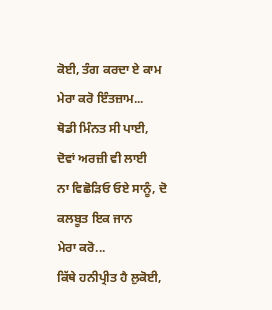ਕੋਈ, ਤੰਗ ਕਰਦਾ ਏ ਕਾਮ
ਮੇਰਾ ਕਰੋ ਇੰਤਜ਼ਾਮ...
ਥੋਡੀ ਮਿੰਨਤ ਸੀ ਪਾਈ, ਦੋਵਾਂ ਅਰਜ਼ੀ ਵੀ ਲਾਈ
ਨਾ ਵਿਛੋੜਿਓ ਓਏ ਸਾਨੂੰ, ਦੋ ਕਲਬੂਤ ਇਕ ਜਾਨ
ਮੇਰਾ ਕਰੋ...
ਕਿੱਥੇ ਹਨੀਪ੍ਰੀਤ ਹੈ ਲੁਕੋਈ,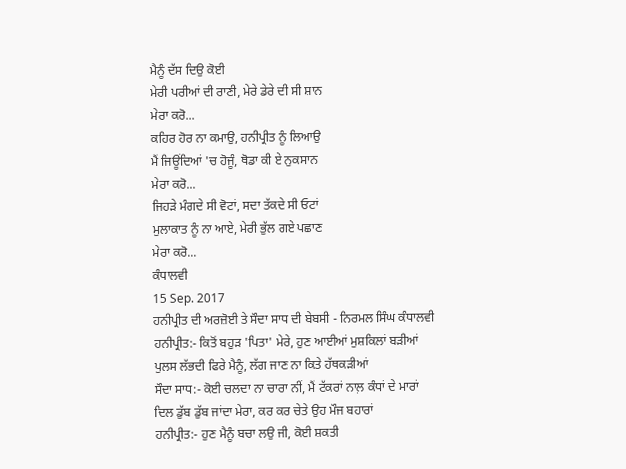ਮੈਨੂੰ ਦੱਸ ਦਿਉ ਕੋਈ
ਮੇਰੀ ਪਰੀਆਂ ਦੀ ਰਾਣੀ, ਮੇਰੇ ਡੇਰੇ ਦੀ ਸੀ ਸ਼ਾਨ
ਮੇਰਾ ਕਰੋ...
ਕਹਿਰ ਹੋਰ ਨਾ ਕਮਾਉ, ਹਨੀਪ੍ਰੀਤ ਨੂੰ ਲਿਆਉ
ਮੈਂ ਜਿਊਂਦਿਆਂ 'ਚ ਹੋਜੂੰ, ਥੋਡਾ ਕੀ ਏ ਨੁਕਸਾਨ
ਮੇਰਾ ਕਰੋ...
ਜਿਹੜੇ ਮੰਗਦੇ ਸੀ ਵੋਟਾਂ, ਸਦਾ ਤੱਕਦੇ ਸੀ ਓਟਾਂ
ਮੁਲਾਕਾਤ ਨੂੰ ਨਾ ਆਏ, ਮੇਰੀ ਭੁੱਲ ਗਏ ਪਛਾਣ
ਮੇਰਾ ਕਰੋ...
ਕੰਧਾਲਵੀ
15 Sep. 2017
ਹਨੀਪ੍ਰੀਤ ਦੀ ਅਰਜ਼ੋਈ ਤੇ ਸੌਦਾ ਸਾਧ ਦੀ ਬੇਬਸੀ - ਨਿਰਮਲ ਸਿੰਘ ਕੰਧਾਲਵੀ
ਹਨੀਪ੍ਰੀਤ:- ਕਿਤੋਂ ਬਹੁੜ 'ਪਿਤਾ' ਮੇਰੇ, ਹੁਣ ਆਈਆਂ ਮੁਸ਼ਕਿਲਾਂ ਬੜੀਆਂ
ਪੁਲਸ ਲੱਭਦੀ ਫਿਰੇ ਮੈਨੂੰ, ਲੱਗ ਜਾਣ ਨਾ ਕਿਤੇ ਹੱਥਕੜੀਆਂ
ਸੌਦਾ ਸਾਧ:- ਕੋਈ ਚਲਦਾ ਨਾ ਚਾਰਾ ਨੀਂ, ਮੈਂ ਟੱਕਰਾਂ ਨਾਲ਼ ਕੰਧਾਂ ਦੇ ਮਾਰਾਂ
ਦਿਲ ਡੁੱਬ ਡੁੱਬ ਜਾਂਦਾ ਮੇਰਾ, ਕਰ ਕਰ ਚੇਤੇ ਉਹ ਮੌਜ ਬਹਾਰਾਂ
ਹਨੀਪ੍ਰੀਤ:- ਹੁਣ ਮੈਨੂੰ ਬਚਾ ਲਉ ਜੀ, ਕੋਈ ਸ਼ਕਤੀ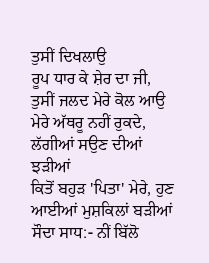ਤੁਸੀਂ ਦਿਖਲਾਉ
ਰੂਪ ਧਾਰ ਕੇ ਸ਼ੇਰ ਦਾ ਜੀ, ਤੁਸੀਂ ਜਲਦ ਮੇਰੇ ਕੋਲ ਆਉ
ਮੇਰੇ ਅੱਥਰੂ ਨਹੀਂ ਰੁਕਦੇ, ਲੱਗੀਆਂ ਸਉਣ ਦੀਆਂ ਝੜੀਆਂ
ਕਿਤੋਂ ਬਹੁੜ 'ਪਿਤਾ' ਮੇਰੇ, ਹੁਣ ਆਈਆਂ ਮੁਸ਼ਕਿਲਾਂ ਬੜੀਆਂ
ਸੌਦਾ ਸਾਧ:- ਨੀਂ ਬਿੱਲੋ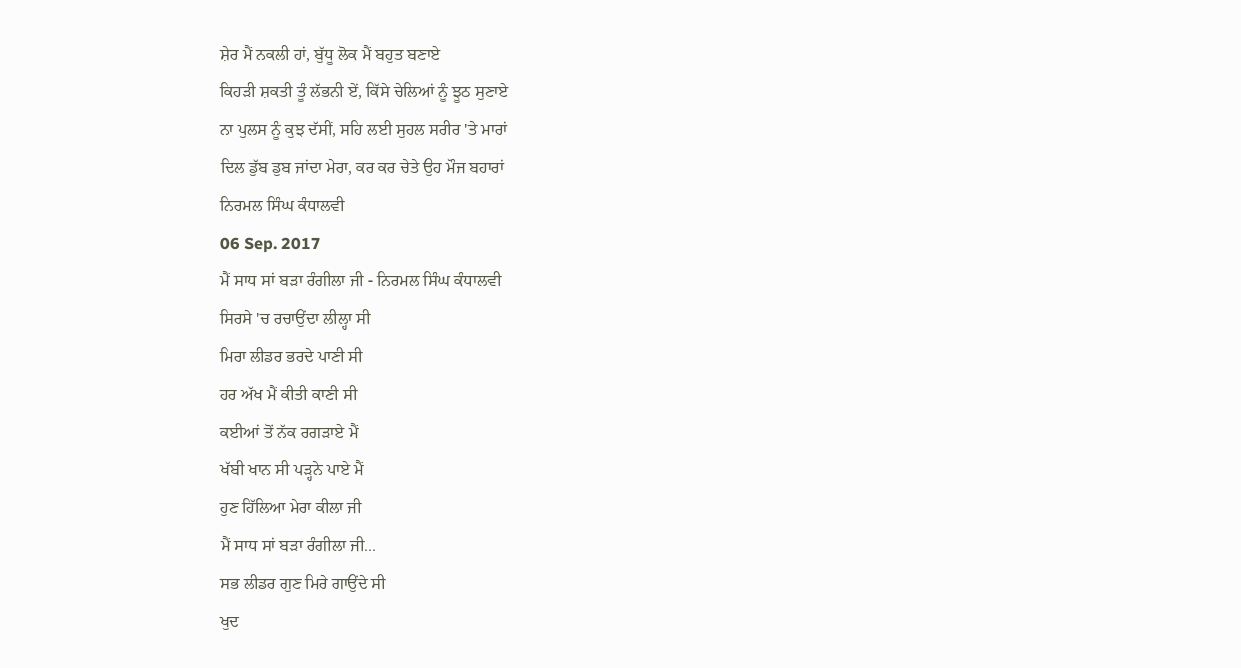ਸ਼ੇਰ ਮੈਂ ਨਕਲੀ ਹਾਂ, ਬੁੱਧੂ ਲੋਕ ਮੈਂ ਬਹੁਤ ਬਣਾਏ
ਕਿਹੜੀ ਸ਼ਕਤੀ ਤੂੰ ਲੱਭਨੀ ਏਂ, ਕਿੱਸੇ ਚੇਲਿਆਂ ਨੂੰ ਝੂਠ ਸੁਣਾਏ
ਨਾ ਪੁਲਸ ਨੂੰ ਕੁਝ ਦੱਸੀਂ, ਸਹਿ ਲਈ ਸੁਹਲ ਸਰੀਰ 'ਤੇ ਮਾਰਾਂ
ਦਿਲ ਡੁੱਬ ਡੁਬ ਜਾਂਦਾ ਮੇਰਾ, ਕਰ ਕਰ ਚੇਤੇ ਉਹ ਮੌਜ ਬਹਾਰਾਂ
ਨਿਰਮਲ ਸਿੰਘ ਕੰਧਾਲਵੀ
06 Sep. 2017
ਮੈਂ ਸਾਧ ਸਾਂ ਬੜਾ ਰੰਗੀਲਾ ਜੀ - ਨਿਰਮਲ ਸਿੰਘ ਕੰਧਾਲਵੀ
ਸਿਰਸੇ 'ਚ ਰਚਾਉਂਦਾ ਲੀਲ੍ਹਾ ਸੀ
ਮਿਰਾ ਲੀਡਰ ਭਰਦੇ ਪਾਣੀ ਸੀ
ਹਰ ਅੱਖ ਮੈਂ ਕੀਤੀ ਕਾਣੀ ਸੀ
ਕਈਆਂ ਤੋਂ ਨੱਕ ਰਗੜਾਏ ਮੈਂ
ਖੱਬੀ ਖਾਨ ਸੀ ਪੜ੍ਹਨੇ ਪਾਏ ਮੈਂ
ਹੁਣ ਹਿੱਲਿਆ ਮੇਰਾ ਕੀਲਾ ਜੀ
ਮੈਂ ਸਾਧ ਸਾਂ ਬੜਾ ਰੰਗੀਲਾ ਜੀ...
ਸਭ ਲੀਡਰ ਗੁਣ ਮਿਰੇ ਗਾਉਂਦੇ ਸੀ
ਖੁਦ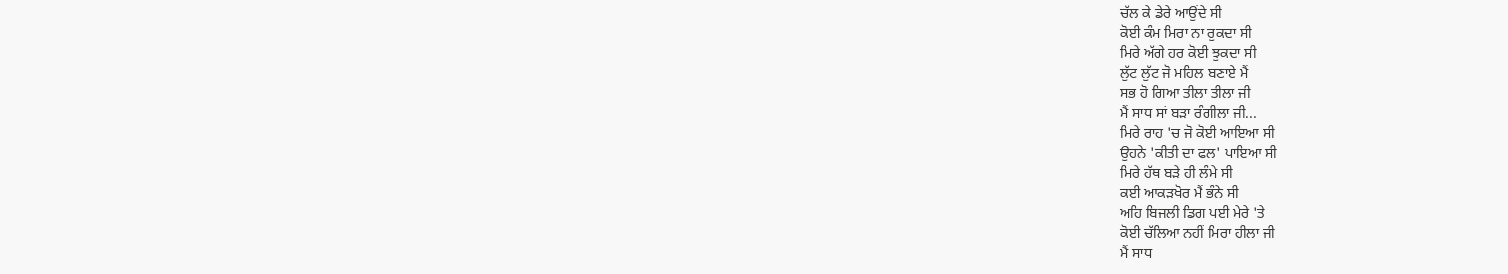ਚੱਲ ਕੇ ਡੇਰੇ ਆਉਂਦੇ ਸੀ
ਕੋਈ ਕੰਮ ਮਿਰਾ ਨਾ ਰੁਕਦਾ ਸੀ
ਮਿਰੇ ਅੱਗੇ ਹਰ ਕੋਈ ਝੁਕਦਾ ਸੀ
ਲੁੱਟ ਲੁੱਟ ਜੋ ਮਹਿਲ ਬਣਾਏ ਮੈਂ
ਸਭ ਹੋ ਗਿਆ ਤੀਲਾ ਤੀਲਾ ਜੀ
ਮੈਂ ਸਾਧ ਸਾਂ ਬੜਾ ਰੰਗੀਲਾ ਜੀ...
ਮਿਰੇ ਰਾਹ 'ਚ ਜੋ ਕੋਈ ਆਇਆ ਸੀ
ਉਹਨੇ 'ਕੀਤੀ ਦਾ ਫਲ' ਪਾਇਆ ਸੀ
ਮਿਰੇ ਹੱਥ ਬੜੇ ਹੀ ਲੰਮੇ ਸੀ
ਕਈ ਆਕੜਖੋਰ ਮੈਂ ਭੰਨੇ ਸੀ
ਅਹਿ ਬਿਜਲੀ ਡਿਗ ਪਈ ਮੇਰੇ 'ਤੇ
ਕੋਈ ਚੱਲਿਆ ਨਹੀਂ ਮਿਰਾ ਹੀਲਾ ਜੀ
ਮੈਂ ਸਾਧ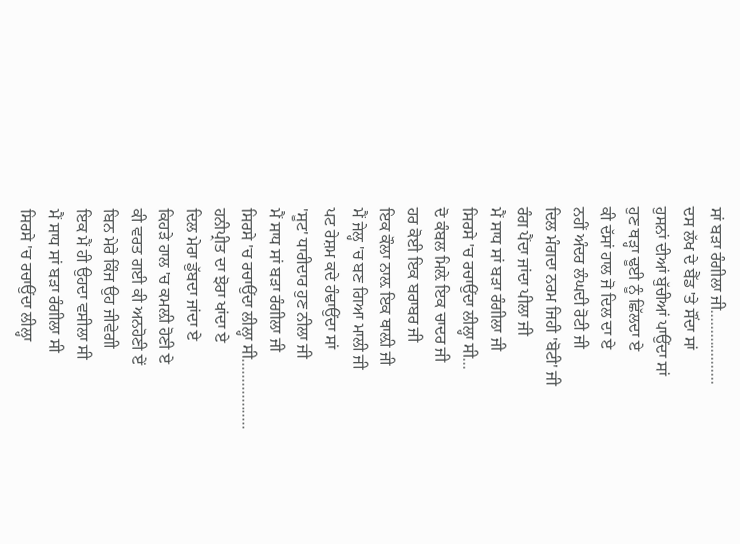ਸਾਂ ਬੜਾ ਰੰਗੀਲਾ ਜੀ...................
ਦਸ ਲੱਖ ਦੇ ਬੈੱਡ 'ਤੇ ਸੌਂਦਾ ਸਾਂ
ਹੁਸਨਾਂ ਦੀਆਂ ਬੁੱਚੀਆਂ ਪਾਉਂਦਾ ਸਾਂ
ਹੁਣ ਥੜ੍ਹਾ ਢੂਈ ਨੂੰ ਛਿੱਲਦਾ ਏ
ਕੀ ਦੱਸਾਂ ਹਾਲ ਜੋ ਦਿਲ ਦਾ ਏ
ਨਹੀਂ ਅੰਦਰ ਲੰਘਦੀ ਰੋਟੀ ਜੀ
ਦਿਲ ਮੰਗਦਾ ਨਰਮ ਜਿਹੀ 'ਬੋਟੀ' ਜੀ
ਰੰਗ ਪੈਂਦਾ ਜਾਂਦਾ ਪੀਲਾ ਜੀ
ਮੈਂ ਸਾਧ ਸਾਂ ਬੜਾ ਰੰਗੀਲਾ ਜੀ
ਸਿਰਸੇ 'ਚ ਰਚਾਉਂਦਾ ਲੀਲ੍ਹਾ ਸੀ...
ਦੋ ਕੰਬਲ ਮਿਲ਼ੇ ਇਕ ਚਾਦਰ ਜੀ
ਹਰ ਕੋਈ ਇਕ ਬਰਾਬਰ ਜੀ
ਇਕ ਕੌਲਾ ਨਾਲ਼ ਇਕ ਥਾਲ਼ੀ ਜੀ
ਮੈਂ ਜੇਲ੍ਹ 'ਚ ਬਣ ਗਿਆ ਮਾਲੀ ਜੀ
ਪਟ ਰੇਸ਼ਮ ਕਦੇ ਹੰਢਾਉਂਦਾ ਸਾਂ
'ਸੂਟ' ਧਾਰੀਦਾਰ ਹੁਣ ਨੀਲਾ ਜੀ
ਮੈਂ ਸਾਧ ਸਾਂ ਬੜਾ ਰੰਗੀਲਾ ਜੀ
ਸਿਰਸੇ 'ਚ ਰਚਾਉਂਦਾ ਲੀਲ੍ਹਾ ਸੀ..................
ਹਨੀਪ੍ਰੀਤ ਦਾ ਝੋਰਾ ਖਾਂਦਾ ਏ
ਦਿਲ ਮੇਰਾ ਡੁੱਬਦਾ ਜਾਂਦਾ ਏ
ਕਿਹੜੇ ਹਾਲ 'ਚ ਕਮਲ਼ੀ ਹੋਣੀ ਏ
ਕੀ ਵਰਤ ਗਈ ਕੀ ਅਨਹੋਣੀ ਏਂ
ਬਿਨ ਮੇਰੇ ਕਿੰਜ ਉਹ ਜੀਵੇਗੀ
ਇਕ ਮੈਂ ਹੀ ਉਹਦਾ ਵਸੀਲਾ ਸੀ
ਮੈਂ ਸਾਧ ਸਾਂ ਬੜਾ ਰੰਗੀਲਾ ਸੀ
ਸਿਰਸੇ 'ਚ ਰਚਾਉਂਦਾ ਲੀਲ੍ਹਾ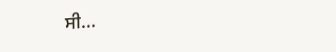ਸੀ...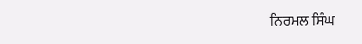ਨਿਰਮਲ ਸਿੰਘ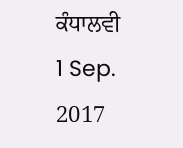ਕੰਧਾਲਵੀ
1 Sep. 2017